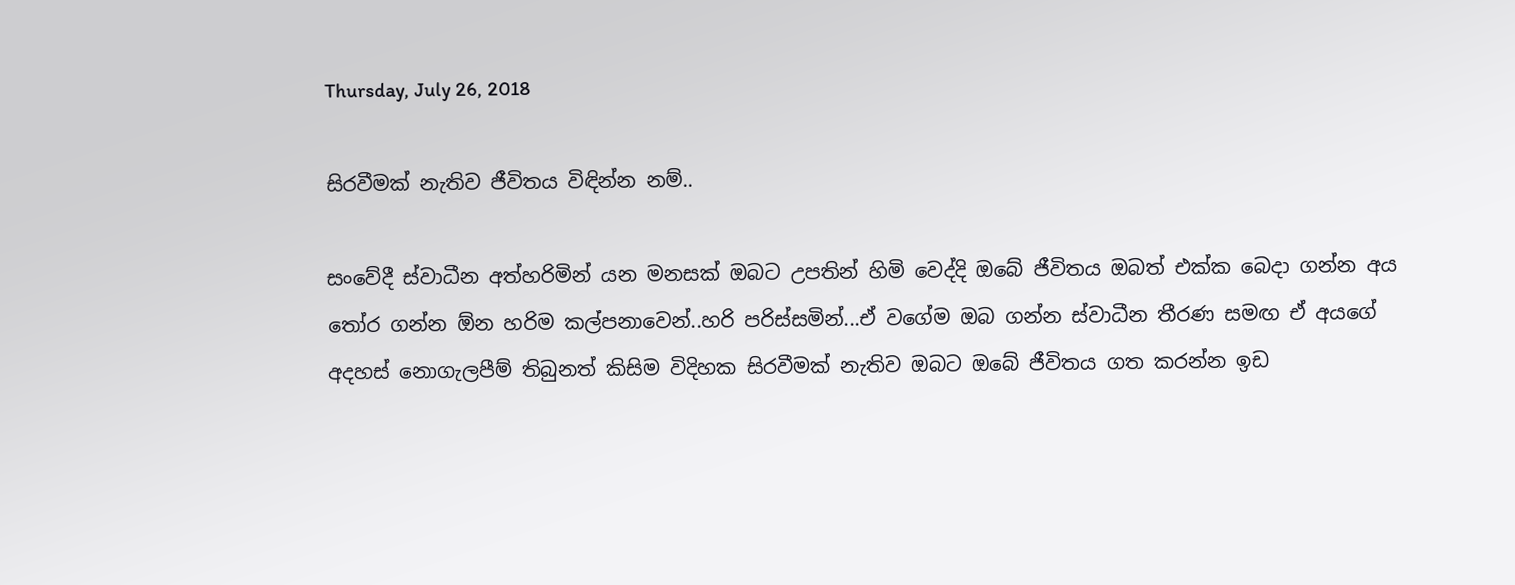Thursday, July 26, 2018

සිරවීමක් නැතිව ජීවිතය විඳින්න නම්..

සංවේදී ස්වාධීන අත්හරිමින් යන මනසක් ඔබට උපතින් හිමි වෙද්දි ඔබේ ජීවිතය ඔබත් එක්ක බෙදා ගන්න අය තෝර ගන්න ඕන හරිම කල්පනාවෙන්..හරි පරිස්සමින්...ඒ වගේම ඔබ ගන්න ස්වාධීන තීරණ සමඟ ඒ අයගේ අදහස් නොගැලපීම් තිබුනත් කිසිම විදිහක සිරවීමක් නැතිව ඔබට ඔබේ ජීවිතය ගත කරන්න ඉඩ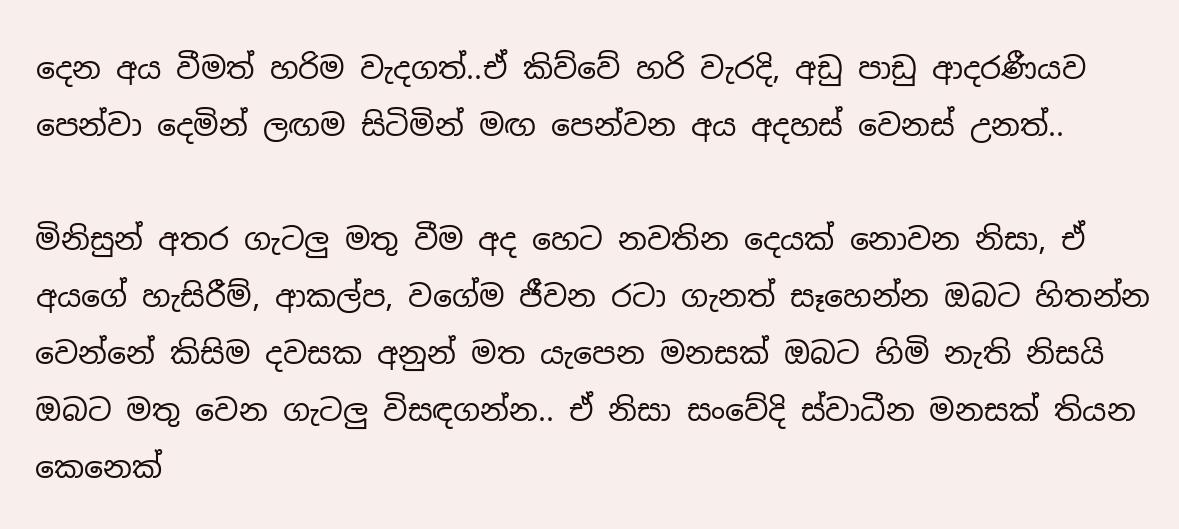දෙන අය වීමත් හරිම වැදගත්..ඒ කිව්වේ හරි වැරදි, අඩු පාඩු ආදරණීයව පෙන්වා දෙමින් ලඟම සිටිමින් මඟ පෙන්වන අය අදහස් වෙනස් උනත්..

මිනිසුන් අතර ගැටලු මතු වීම අද හෙට නවතින දෙයක් නොවන නිසා, ඒ අයගේ හැසිරීම්, ආකල්ප, වගේම ජීවන රටා ගැනත් සෑහෙන්න ඔබට හිතන්න වෙන්නේ කිසිම දවසක අනුන් මත යැපෙන මනසක් ඔබට හිමි නැති නිසයි ඔබට මතු වෙන ගැටලු විසඳගන්න.. ඒ නිසා සංවේදි ස්වාධීන මනසක් තියන කෙනෙක්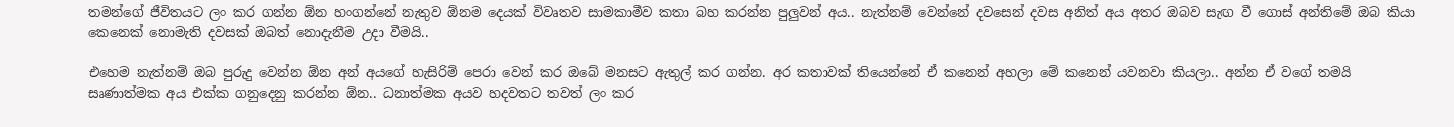තමන්ගේ ජීවිතයට ලං කර ගන්න ඕන හංගන්නේ නැතුව ඕනම දෙයක් විවෘතව සාමකාමීව කතා බහ කරන්න පුලුවන් අය.. නැත්නම් වෙන්නේ දවසෙන් දවස අනිත් අය අතර ඔබව සැඟ වී ගොස් අන්තිමේ ඔබ කියා කෙනෙක් නොමැති දවසක් ඔබත් නොදැනීම උදා වීමයි..

එහෙම නැත්නම් ඔබ පුරුදු වෙන්න ඕන අන් අයගේ හැසිරිම් පෙරා වෙන් කර ඔබේ මනසට ඇතුල් කර ගන්න. අර කතාවක් තියෙන්නේ ඒ කනෙන් අහලා මේ කනෙන් යවනවා කියලා.. අන්න ඒ වගේ තමයි සෘණාත්මක අය එක්ක ගනුදෙනු කරන්න ඕන.. ධනාත්මක අයව හදවතට තවත් ලං කර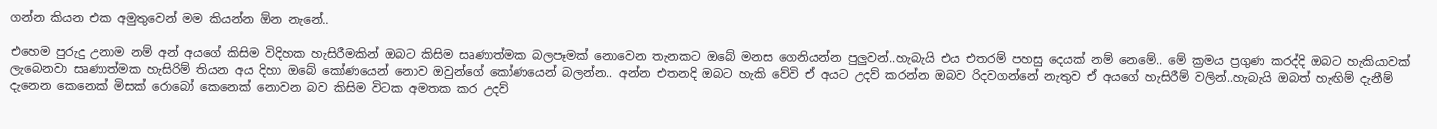ගන්න කියන එක අමුතුවෙන් මම කියන්න ඕන නැනේ..

එහෙම පුරුදු උනාම නම් අන් අයගේ කිසිම විදිහක හැසිරීමකින් ඔබට කිසිම සෘණාත්මක බලපෑමක් නොවෙන තැනකට ඔබේ මනස ගෙනියන්න පුලුවන්..හැබැයි එය එතරම් පහසු දෙයක් නම් නෙමේ.. මේ ක්‍රමය ප්‍රගුණ කරද්දි ඔබට හැකියාවක් ලැබෙනවා සෘණාත්මක හැසිරිම් තියන අය දිහා ඔබේ කෝණයෙන් නොව ඔවුන්ගේ කෝණයෙන් බලන්න.. අන්න එතනදි ඔබට හැකි වේවි ඒ අයට උදව් කරන්න ඔබව රිදවගන්නේ නැතුව ඒ අයගේ හැසිරීම් වලින්..හැබැයි ඔබත් හැඟිම් දැනීම් දැනෙන කෙනෙක් මිසක් රොබෝ කෙනෙක් නොවන බව කිසිම විටක අමතක කර උදව්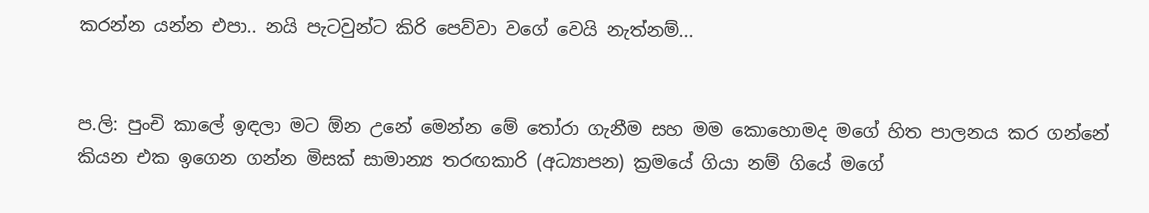කරන්න යන්න එපා.. නයි පැටවුන්ට කිරි පෙව්වා වගේ වෙයි නැත්නම්...


ප.ලි: පුංචි කාලේ ඉඳලා මට ඕන උනේ මෙන්න මේ තෝරා ගැනීම සහ මම කොහොමද මගේ හිත පාලනය කර ගන්නේ කියන එක ඉගෙන ගන්න මිසක් සාමාන්‍ය තරඟකාරි (අධ්‍යාපන) ක්‍රමයේ ගියා නම් ගියේ මගේ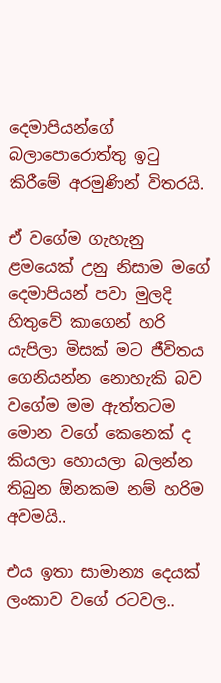දෙමාපියන්ගේ බලාපොරොත්තු ඉටු කිරීමේ අරමුණින් විතරයි.

ඒ වගේම ගැහැනු ළමයෙක් උනු නිසාම මගේ දෙමාපියන් පවා මුලදි හිතුවේ කාගෙන් හරි යැපිලා මිසක් මට ජීවිතය ගෙනියන්න නොහැකි බව වගේම මම ඇත්තටම මොන වගේ කෙනෙක් ද කියලා හොයලා බලන්න තිබුන ඕනකම නම් හරිම අවමයි..

එය ඉතා සාමාන්‍ය දෙයක් ලංකාව වගේ රටවල..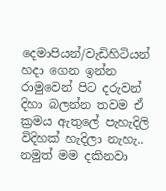දෙමාපියන්/වැඩිහිටියන් හදා ගෙන ඉන්න රාමුවෙන් පිට දරුවන් දිහා බලන්න තවම ඒ ක්‍රමය ඇතුලේ පැහැදිලි විදිහක් හැදිලා නැහැ.. නමුත් මම දකිනවා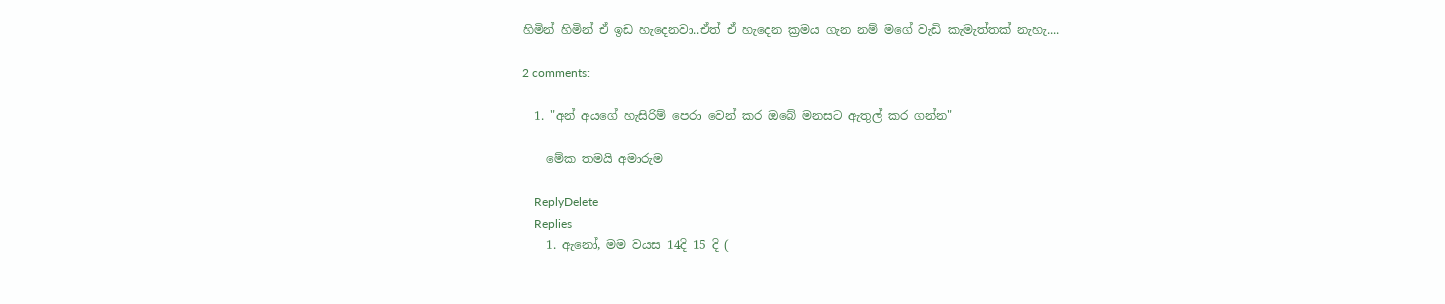හිමින් හිමින් ඒ ඉඩ හැදෙනවා..ඒත් ඒ හැදෙන ක්‍රමය ගැන නම් මගේ වැඩි කැමැත්තක් නැහැ....

2 comments:

  1. "අන් අයගේ හැසිරිම් පෙරා වෙන් කර ඔබේ මනසට ඇතුල් කර ගන්න"

    මේක තමයි අමාරුම

    ReplyDelete
    Replies
    1. ඇනෝ, මම වයස 14දි 15 දි (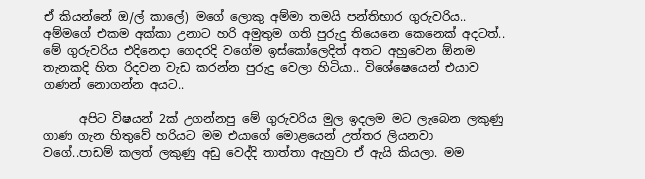ඒ කියන්නේ ඔ/ල් කාලේ) මගේ ලොකු අම්මා තමයි පන්තිභාර ගුරුවරිය.. අම්මගේ එකම අක්කා උනාට හරි අමුතුම ගති පුරුදු තියෙනෙ කෙනෙක් අදටත්.. මේ ගුරුවරිය එදිනෙදා ගෙදරදි වගේම ඉස්කෝලෙදිත් අතට අහුවෙන ඕනම තැනකදි හිත රිදවන වැඩ කරන්න පුරුදු වෙලා හිටියා.. විශේෂෙයෙන් එයාව ගණන් නොගන්න අයට..

      අපිට විෂයන් 2ක් උගන්නපු මේ ගුරුවරිය මුල ඉදලම මට ලැබෙන ලකුණු ගාණ ගැන හිතුවේ හරියට මම එයාගේ මොළයෙන් උත්තර ලියනවා වගේ..පාඩම් කලත් ලකුණු අඩු වෙද්දි තාත්තා ඇහුවා ඒ ඇයි කියලා. මම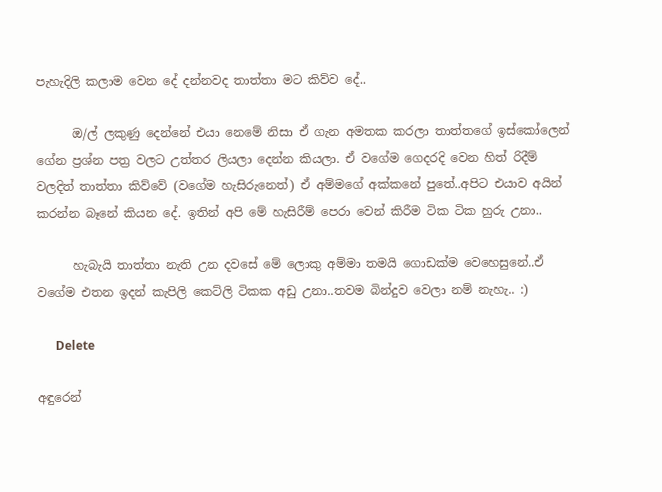පැහැදිලි කලාම වෙන දේ දන්නවද තාත්තා මට කිව්ව දේ..

      ඔ/ල් ලකුණු දෙන්නේ එයා නෙමේ නිසා ඒ ගැන අමතක කරලා තාත්තගේ ඉස්කෝලෙන් ගේන ප්‍රශ්න පත්‍ර වලට උත්තර ලියලා දෙන්න කියලා. ඒ වගේම ගෙදරදි වෙන හිත් රිදීම් වලදිත් තාත්තා කිව්වේ (වගේම හැසිරුනෙත්) ඒ අම්මගේ අක්කනේ පුතේ..අපිට එයාව අයින් කරන්න බෑනේ කියන දේ. ඉතින් අපි මේ හැසිරීම් පෙරා වෙන් කිරීම ටික ටික හුරු උනා..

      හැබැයි තාත්තා නැති උන දවසේ මේ ලොකු අම්මා තමයි ගොඩක්ම වෙහෙසුනේ..ඒ වගේම එතන ඉදන් කැපිලි කෙට්ලි ටිකක අඩු උනා..තවම බින්දුව වෙලා නම් නැහැ.. :)

      Delete

අඳුරෙන්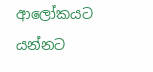ආලෝකයට යන්නට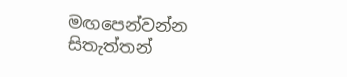මඟපෙන්වන්න සිතැත්තන්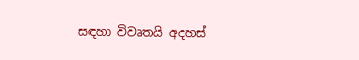සඳහා විවෘතයි අදහස්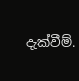දැක්වීම්.